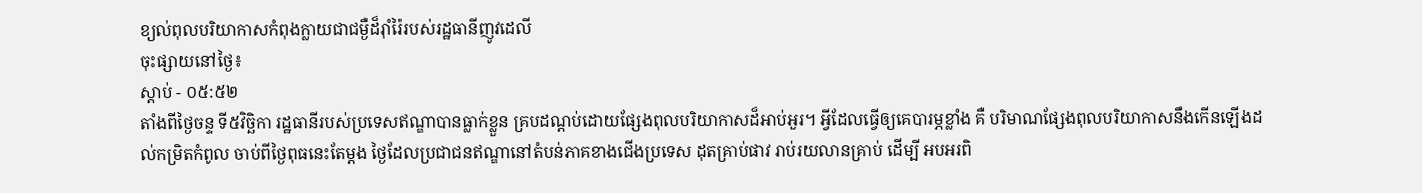ខ្យល់ពុលបរិយាកាសកំពុងក្លាយជាជម្ងឺដ៏រ៉ាំរ៉ៃរបស់រដ្ឋធានីញូវដេលី
ចុះផ្សាយនៅថ្ងៃ៖
ស្តាប់ - ០៥:៥២
តាំងពីថ្ងៃចន្ទ ទី៥វិច្ឆិកា រដ្ឋធានីរបស់ប្រទេសឥណ្ឌាបានធ្លាក់ខ្លួន គ្របដណ្តប់ដោយផ្សែងពុលបរិយាកាសដ៏អាប់អួរ។ អ្វីដែលធ្វើឲ្យគេបារម្ភខ្លាំង គឺ បរិមាណផ្សែងពុលបរិយាកាសនឹងកើនឡើងដល់កម្រិតកំពូល ចាប់ពីថ្ងៃពុធនេះតែម្តង ថ្ងៃដែលប្រជាជនឥណ្ឌានៅតំបន់ភាគខាងជើងប្រទេស ដុតគ្រាប់ផាវ រាប់រយលានគ្រាប់ ដើម្បី អបអរពិ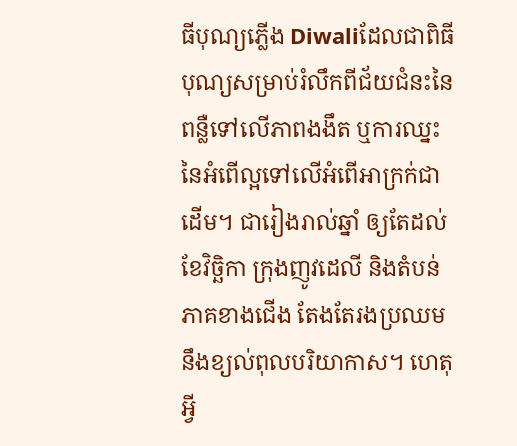ធីបុណ្យភ្លើង Diwaliដែលជាពិធីបុណ្យសម្រាប់រំលឹកពីជ័យជំនះនៃពន្លឺទៅលើភាពងងឹត ឬការឈ្នះនៃអំពើល្អទៅលើអំពើអាក្រក់ជាដើម។ ជារៀងរាល់ឆ្នាំ ឲ្យតែដល់ខែវិច្ឆិកា ក្រុងញូវដេលី និងតំបន់ភាគខាងជើង តែងតែរងប្រឈមនឹងខ្យល់ពុលបរិយាកាស។ ហេតុអ្វី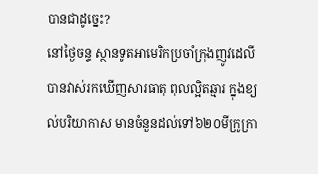បានជាដូច្នេះ?
នៅថ្ងៃចន្ទ ស្ថានទូតអាមេរិកប្រចាំក្រុងញូវដេលីបានវាស់រកឃើញសារធាតុ ពុលល្អិតឆ្មារ ក្នុងខ្យល់បរិយាកាស មានចំនួនដល់ទៅ៦២០មីក្រូក្រា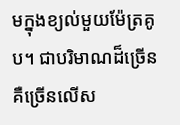មក្នុងខ្យល់មួយម៉ែត្រគូប។ ជាបរិមាណដ៏ច្រើន គឺច្រើនលើស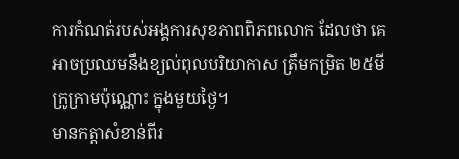ការកំណត់របស់អង្គការសុខភាពពិភពលោក ដែលថា គេអាចប្រឈមនឹងខ្យល់ពុលបរិយាកាស ត្រឹមកម្រិត ២៥មីក្រូក្រាមប៉ុណ្ណោះ ក្នុងមួយថ្ងៃ។
មានកត្តាសំខាន់ពីរ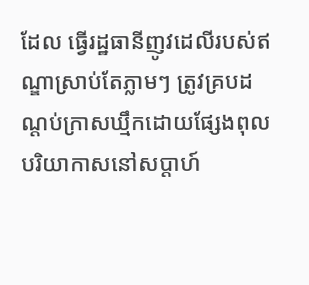ដែល ធ្វើរដ្ឋធានីញូវដេលីរបស់ឥណ្ឌាស្រាប់តែភ្លាមៗ ត្រូវគ្របដណ្តប់ក្រាសឃ្មឹកដោយផ្សែងពុលបរិយាកាសនៅសប្តាហ៍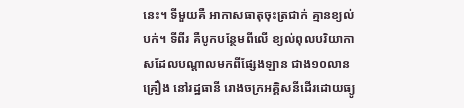នេះ។ ទីមួយគឺ អាកាសធាតុចុះត្រជាក់ គ្មានខ្យល់បក់។ ទីពីរ គឺបូកបន្ថែមពីលើ ខ្យល់ពុលបរិយាកាសដែលបណ្តាលមកពីផ្សែងឡាន ជាង១០លានគ្រឿង នៅរដ្ឋធានី រោងចក្រអគ្គិសនីដើរដោយធ្យូ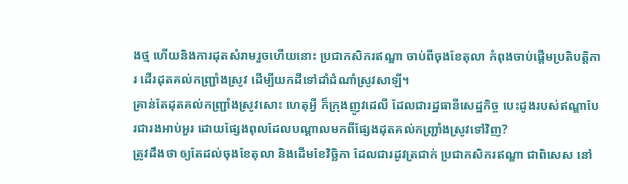ងថ្ម ហើយនិងការដុតសំរាមរួចហើយនោះ ប្រជាកសិករឥណ្ឌា ចាប់ពីចុងខែតុលា កំពុងចាប់ផ្តើមប្រតិបត្តិការ ដើរដុតគល់កញ្រ្ជាំងស្រូវ ដើម្បីយកដីទៅដាំដំណាំស្រូវសាឡី។
គ្រាន់តែដុតគល់កញ្ជ្រាំងស្រូវសោះ ហេតុអ្វី ក៏ក្រុងញូវដេលី ដែលជារដ្ឋធានីសេដ្ឋកិច្ច បេះដូងរបស់ឥណ្ឌាបែរជារងអាប់អួរ ដោយផ្សែងពុលដែលបណ្តាលមកពីផ្សែងដុតគល់កញ្រ្ជាំងស្រូវទៅវិញ?
ត្រូវដឹងថា ឲ្យតែដល់ចុងខែតុលា និងដើមខែវិច្ឆិកា ដែលជារដូវត្រជាក់ ប្រជាកសិករឥណ្ឌា ជាពិសេស នៅ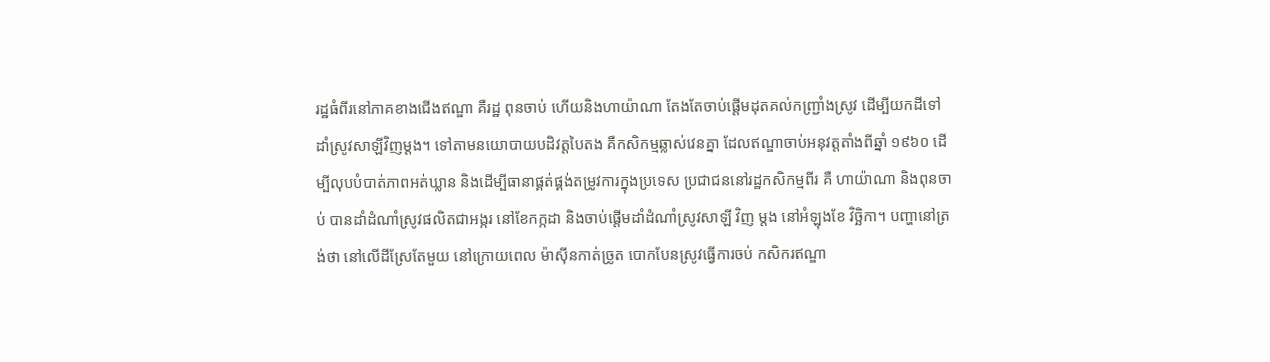រដ្ឋធំពីរនៅភាគខាងជើងឥណ្ឌា គឺរដ្ឋ ពុនចាប់ ហើយនិងហាយ៉ាណា តែងតែចាប់ផ្តើមដុតគល់កញ្ជ្រាំងស្រូវ ដើម្បីយកដីទៅដាំស្រូវសាឡីវិញម្តង។ ទៅតាមនយោបាយបដិវត្តបៃតង គឺកសិកម្មឆ្លាស់វេនគ្នា ដែលឥណ្ឌាចាប់អនុវត្តតាំងពីឆ្នាំ ១៩៦០ ដើម្បីលុបបំបាត់ភាពអត់ឃ្លាន និងដើម្បីធានាផ្គត់ផ្គង់តម្រូវការក្នុងប្រទេស ប្រជាជននៅរដ្ឋកសិកម្មពីរ គឺ ហាយ៉ាណា និងពុនចាប់ បានដាំដំណាំស្រូវផលិតជាអង្ករ នៅខែកក្កដា និងចាប់ផ្តើមដាំដំណាំស្រូវសាឡី វិញ ម្តង នៅអំឡុងខែ វិច្ឆិកា។ បញ្ហានៅត្រង់ថា នៅលើដីស្រែតែមួយ នៅក្រោយពេល ម៉ាស៊ីនកាត់ច្រូត បោកបែនស្រូវធ្វើការចប់ កសិករឥណ្ឌា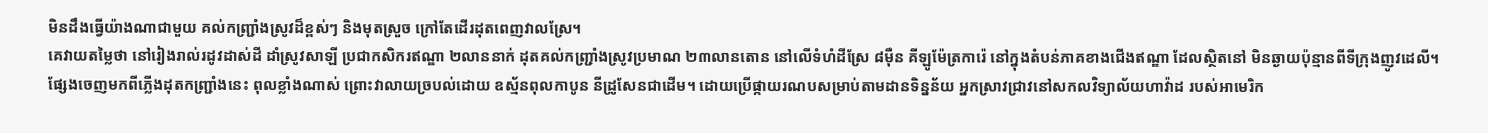មិនដឹងធ្វើយ៉ាងណាជាមួយ គល់កញ្ជ្រាំងស្រូវដ៏ខ្ពស់ៗ និងមុតស្រួច ក្រៅតែដើរដុតពេញវាលស្រែ។
គេវាយតម្លៃថា នៅរៀងរាល់រដូវដាស់ដី ដាំស្រូវសាឡី ប្រជាកសិករឥណ្ឌា ២លាននាក់ ដុតគល់កញ្រ្ជាំងស្រូវប្រមាណ ២៣លានតោន នៅលើទំហំដីស្រែ ៨ម៉ឺន គីឡូម៉ែត្រការ៉េ នៅក្នុងតំបន់ភាគខាងជើងឥណ្ឌា ដែលស្ថិតនៅ មិនឆ្ងាយប៉ុន្មានពីទីក្រុងញូវដេលី។
ផ្សែងចេញមកពីភ្លើងដុតកញ្ជ្រាំងនេះ ពុលខ្លាំងណាស់ ព្រោះវាលាយច្របល់ដោយ ឧស្ម័នពុលកាបូន នីដ្រូសែនជាដើម។ ដោយប្រើផ្កាយរណបសម្រាប់តាមដានទិន្នន័យ អ្នកស្រាវជ្រាវនៅសកលវិទ្យាល័យហាវ៉ាដ របស់អាមេរិក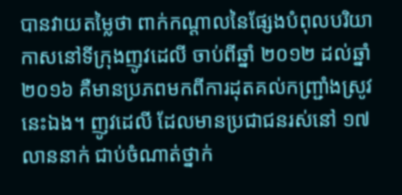បានវាយតម្លៃថា ពាក់កណ្តាលនៃផ្សែងបំពុលបរិយាកាសនៅទីក្រុងញូវដេលី ចាប់ពីឆ្នាំ ២០១២ ដល់ឆ្នាំ ២០១៦ គឺមានប្រភពមកពីការដុតគល់កញ្រ្ជាំងស្រូវនេះឯង។ ញូវដេលី ដែលមានប្រជាជនរស់នៅ ១៧លាននាក់ ជាប់ចំណាត់ថ្នាក់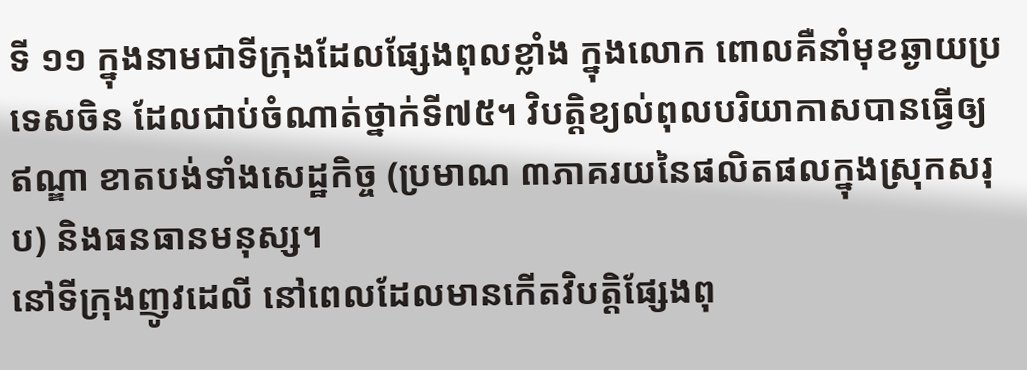ទី ១១ ក្នុងនាមជាទីក្រុងដែលផ្សែងពុលខ្លាំង ក្នុងលោក ពោលគឺនាំមុខឆ្ងាយប្រទេសចិន ដែលជាប់ចំណាត់ថ្នាក់ទី៧៥។ វិបត្តិខ្យល់ពុលបរិយាកាសបានធ្វើឲ្យឥណ្ឌា ខាតបង់ទាំងសេដ្ឋកិច្ច (ប្រមាណ ៣ភាគរយនៃផលិតផលក្នុងស្រុកសរុប) និងធនធានមនុស្ស។
នៅទីក្រុងញូវដេលី នៅពេលដែលមានកើតវិបត្តិផ្សែងពុ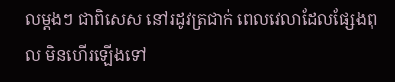លម្តងៗ ជាពិសេស នៅរដូវត្រជាក់ ពេលវេលាដែលផ្សែងពុល មិនហើរឡើងទៅ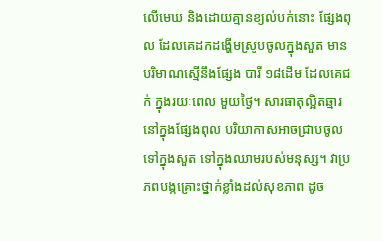លើមេឃ និងដោយគ្មានខ្យល់បក់នោះ ផ្សែងពុល ដែលគេដកដង្ហើមស្រូបចូលក្នុងសួត មានបរិមាណស្មើនឹងផ្សែង បារី ១៨ដើម ដែលគេជក់ ក្នុងរយៈពេល មួយថ្ងៃ។ សារធាតុល្អិតឆ្មារ នៅក្នុងផ្សែងពុល បរិយាកាសអាចជ្រាបចូលទៅក្នុងសួត ទៅក្នុងឈាមរបស់មនុស្ស។ វាប្រភពបង្កគ្រោះថ្នាក់ខ្លាំងដល់សុខភាព ដូច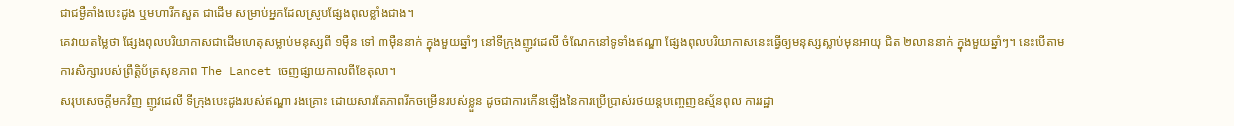ជាជម្ងឺគាំងបេះដូង ឬមហារីកសួត ជាដើម សម្រាប់អ្នកដែលស្រូបផ្សែងពុលខ្លាំងជាង។
គេវាយតម្លៃថា ផ្សែងពុលបរិយាកាសជាដើមហេតុសម្លាប់មនុស្សពី ១ម៉ឺន ទៅ ៣ម៉ឺននាក់ ក្នុងមួយឆ្នាំៗ នៅទីក្រុងញូវដេលី ចំណែកនៅទូទាំងឥណ្ឌា ផ្សែងពុលបរិយាកាសនេះធ្វើឲ្យមនុស្សស្លាប់មុនអាយុ ជិត ២លាននាក់ ក្នុងមួយឆ្នាំៗ។ នេះបើតាមការសិក្សារបស់ព្រឹត្តិប័ត្រសុខភាព The Lancet ចេញផ្សាយកាលពីខែតុលា។
សរុបសេចក្តីមកវិញ ញូវដេលី ទីក្រុងបេះដូងរបស់ឥណ្ឌា រងគ្រោះ ដោយសារតែភាពរីកចម្រើនរបស់ខ្លួន ដូចជាការកើនឡើងនៃការប្រើប្រាស់រថយន្តបញ្ចេញឧស្ម័នពុល ការរដ្ឋា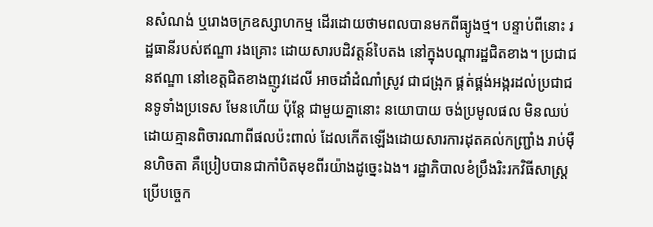នសំណង់ ឬរោងចក្រឧស្សាហកម្ម ដើរដោយថាមពលបានមកពីធ្យូងថ្ម។ បន្ទាប់ពីនោះ រដ្ឋធានីរបស់ឥណ្ឌា រងគ្រោះ ដោយសារបដិវត្តន៍បៃតង នៅក្នុងបណ្តារដ្ឋជិតខាង។ ប្រជាជនឥណ្ឌា នៅខេត្តជិតខាងញូវដេលី អាចដាំដំណាំស្រូវ ជាជង្រុក ផ្គត់ផ្គង់អង្ករដល់ប្រជាជនទូទាំងប្រទេស មែនហើយ ប៉ុន្តែ ជាមួយគ្នានោះ នយោបាយ ចង់ប្រមូលផល មិនឈប់ ដោយគ្មានពិចារណាពីផលប៉ះពាល់ ដែលកើតឡើងដោយសារការដុតគល់កញ្រ្ជាំង រាប់ម៉ឺនហិចតា គឺប្រៀបបានជាកាំបិតមុខពីរយ៉ាងដូច្នេះឯង។ រដ្ឋាភិបាលខំប្រឹងរិះរកវិធីសាស្រ្ត ប្រើបច្ចេក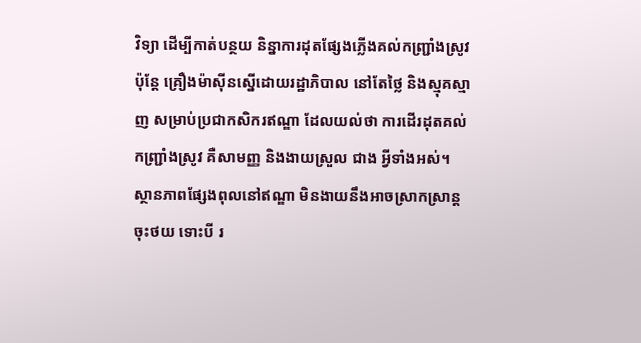វិទ្យា ដើម្បីកាត់បន្ថយ និន្នាការដុតផ្សែងភ្លើងគល់កញ្ជ្រាំងស្រូវ ប៉ុន្តែ គ្រឿងម៉ាស៊ីនស្នើដោយរដ្ឋាភិបាល នៅតែថ្លៃ និងស្មុគស្មាញ សម្រាប់ប្រជាកសិករឥណ្ឌា ដែលយល់ថា ការដើរដុតគល់កញ្រ្ជាំងស្រូវ គឺសាមញ្ញ និងងាយស្រួល ជាង អ្វីទាំងអស់។
ស្ថានភាពផ្សែងពុលនៅឥណ្ឌា មិនងាយនឹងអាចស្រាកស្រាន្តចុះថយ ទោះបី រ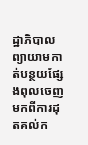ដ្ឋាភិបាលព្យាយាមកាត់បន្ថយផ្សែងពុលចេញមកពីការដុតគល់ក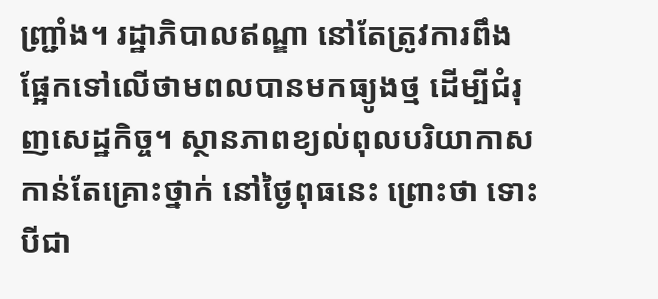ញ្រ្ជាំង។ រដ្ឋាភិបាលឥណ្ឌា នៅតែត្រូវការពឹងផ្អែកទៅលើថាមពលបានមកធ្យូងថ្ម ដើម្បីជំរុញសេដ្ឋកិច្ច។ ស្ថានភាពខ្យល់ពុលបរិយាកាសកាន់តែគ្រោះថ្នាក់ នៅថ្ងៃពុធនេះ ព្រោះថា ទោះបីជា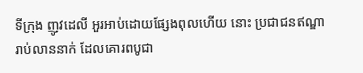ទីក្រុង ញូវដេលី អួរអាប់ដោយផ្សែងពុលហើយ នោះ ប្រជាជនឥណ្ឌារាប់លាននាក់ ដែលគោរពបូជា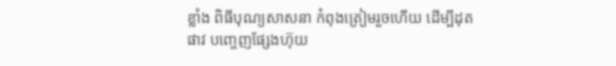ខ្លាំង ពិធីបុណ្យសាសនា កំពុងត្រៀមរួចហើយ ដើម្បីដុតផាវ បញ្ចេញផ្សែងហ៊ុយ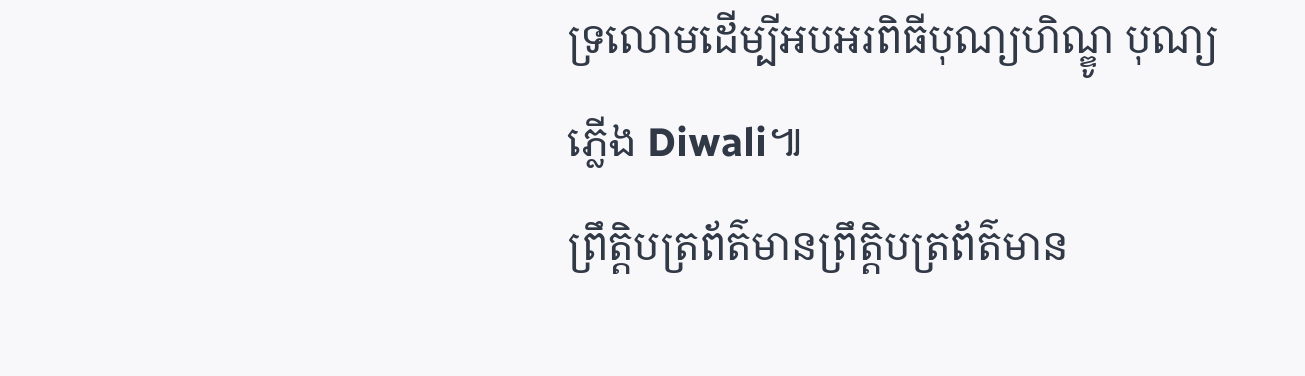ទ្រលោមដើម្បីអបអរពិធីបុណ្យហិណ្ឌូ បុណ្យភ្លើង Diwali៕
ព្រឹត្តិបត្រព័ត៌មានព្រឹត្តិបត្រព័ត៌មាន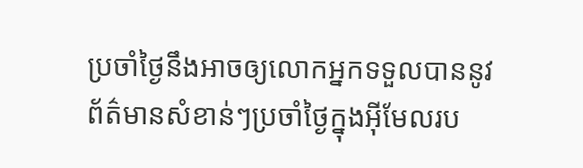ប្រចាំថ្ងៃនឹងអាចឲ្យលោកអ្នកទទួលបាននូវព័ត៌មានសំខាន់ៗប្រចាំថ្ងៃក្នុងអ៊ីមែលរប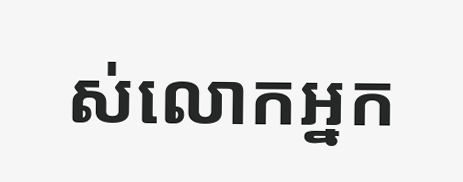ស់លោកអ្នក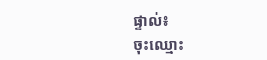ផ្ទាល់៖
ចុះឈ្មោះ